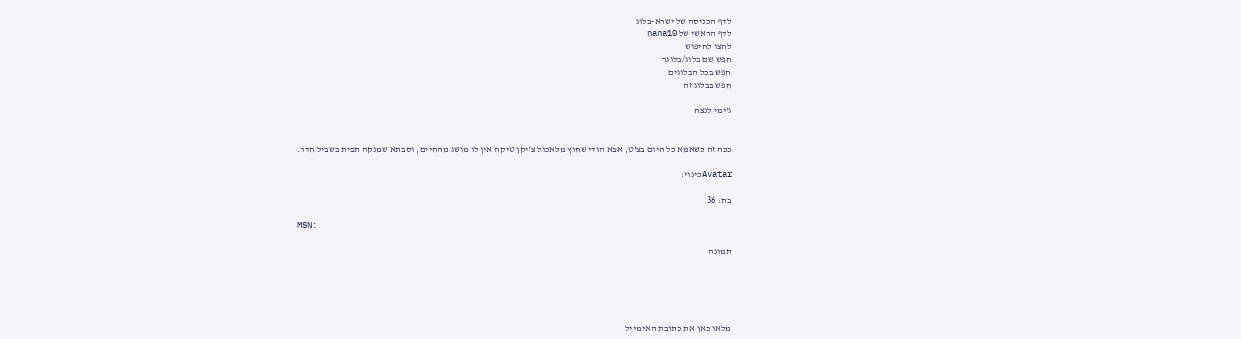לדף הכניסה של ישרא-בלוג
לדף הראשי של nana10
לחצו לחיפוש
חפש שם בלוג/בלוגר
חפש בכל הבלוגים
חפש בבלוג זה

ג'ימי לנצח


ככה זה כשאמא כל היום בצ'ט, אבא הודי שחוץ מלאכול צ'יקן טיקה אין לו מושג מהחיים, וסבתא שמנקה תבית בשביל חדר.

Avatarכינוי:

בת: 36

MSN:

תמונה





מלאו כאן את כתובת האימייל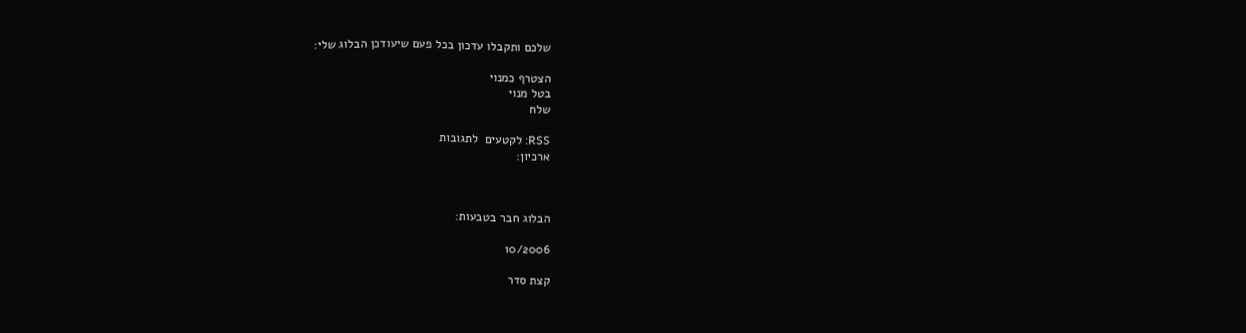שלכם ותקבלו עדכון בכל פעם שיעודכן הבלוג שלי:

הצטרף כמנוי
בטל מנוי
שלח

RSS: לקטעים  לתגובות
ארכיון:



הבלוג חבר בטבעות:

10/2006

קצת סדר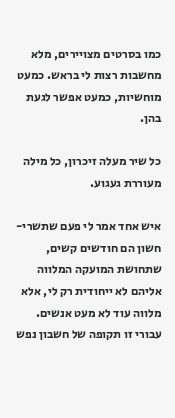כמו בסרטים מצויירים, מלא מחשבות רצות לי בראש. כמעט מוחשיות, כמעט אפשר לגעת בהן.

כל שיר מעלה זיכרון, כל מילה מעוררת געגוע.

איש אחד אמר לי פעם שתשרי-חשון הם חודשים קשים, שתחושת המועקה המלווה אליהם לא ייחודית רק לי, אלא מלווה עוד לא מעט אנשים. עבורי זו תקופה של חשבון נפש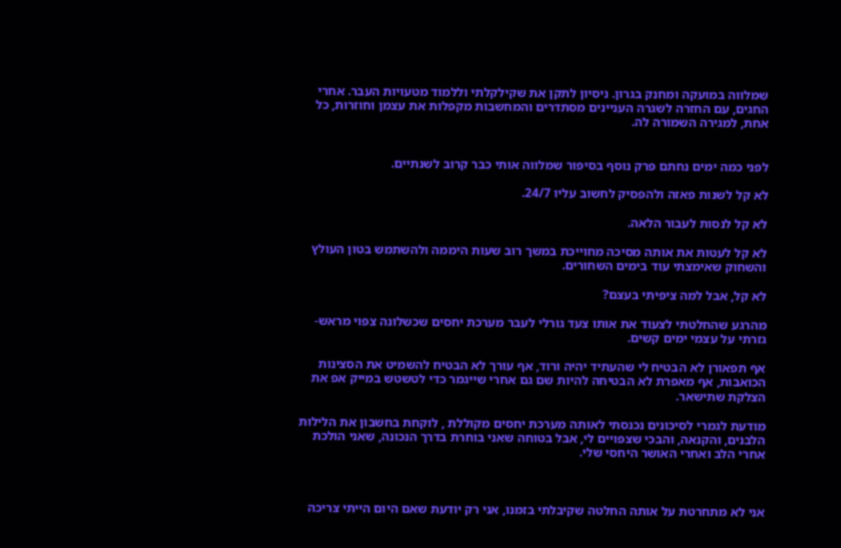שמלווה במועקה ומחנק בגרון. ניסיון לתקן את שקילקלתי וללמוד מטעויות העבר. אחרי החגים, עם החזרה לשגרה העניינים מסתדרים והמחשבות מקפלות את עצמן וחוזרות, כל אחת, למגירה השמורה לה.


לפני כמה ימים נחתם פרק נוסף בסיפור שמלווה אותי כבר קרוב לשנתיים.

לא קל לשנות פאזה ולהפסיק לחשוב עליו 24/7.

לא קל לנסות לעבור הלאה.

לא קל לעטות את אותה מסיכה מחוייכת במשך רוב שעות היממה ולהשתמש בטון העולץ והשחוק שאימצתי עוד בימים השחורים.

לא קל, אבל למה ציפיתי בעצם?

מהרגע שהחלטתי לצעוד את אותו צעד גורלי לעבר מערכת יחסים שכשלונה צפוי מראש- גזרתי על עצמי ימים קשים.

אף תפאורן לא הבטיח לי שהעתיד יהיה ורוד, אף עורך לא הבטיח להשמיט את הסצינות  הכואבות, אף מאפרת לא הבטיחה להיות שם גם אחרי שייגמר כדי לטשטש במייק אפ את הצלקת שתישאר.

מודעת לגמרי לסיכונים נכנסתי לאותה מערכת יחסים מקוללת , לוקחת בחשבון את הלילות הלבנים, והקנאה, והבכי שצפויים לי, אבל בטוחה שאני בוחרת בדרך הנכונה, שאני הולכת אחרי הלב ואחרי האושר היחסי שלי.



אני לא מתחרטת על אותה החלטה שקיבלתי בזמנו, אני רק יודעת שאם היום הייתי צריכה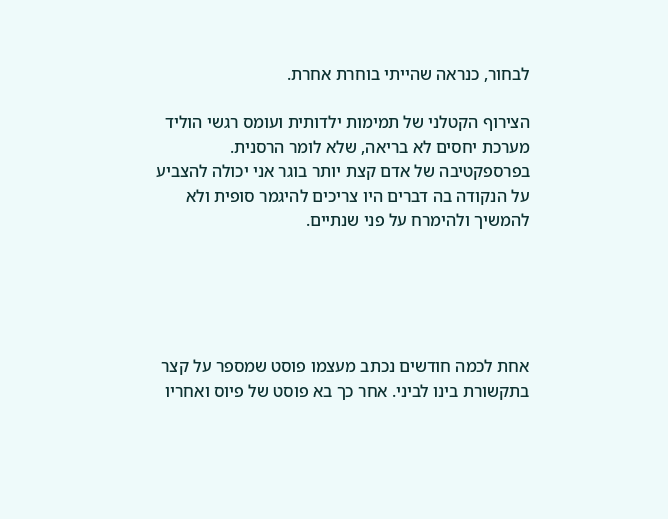לבחור, כנראה שהייתי בוחרת אחרת.

הצירוף הקטלני של תמימות ילדותית ועומס רגשי הוליד מערכת יחסים לא בריאה, שלא לומר הרסנית. בפרספקטיבה של אדם קצת יותר בוגר אני יכולה להצביע על הנקודה בה דברים היו צריכים להיגמר סופית ולא להמשיך ולהימרח על פני שנתיים.





אחת לכמה חודשים נכתב מעצמו פוסט שמספר על קצר בתקשורת בינו לביני. אחר כך בא פוסט של פיוס ואחריו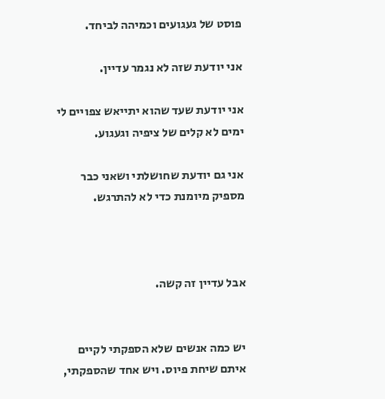פוסט של געגועים וכמיהה לביחד.

אני יודעת שזה לא נגמר עדיין.

אני יודעת שעד שהוא יתייאש צפויים לי ימים לא קלים של ציפיה וגעגוע.

אני גם יודעת שחושלתי ושאני כבר מספיק מיומנת כדי לא להתרגש.



אבל עדיין זה קשה.


יש כמה אנשים שלא הספקתי לקיים איתם שיחת פיוס. ויש אחד שהספקתי,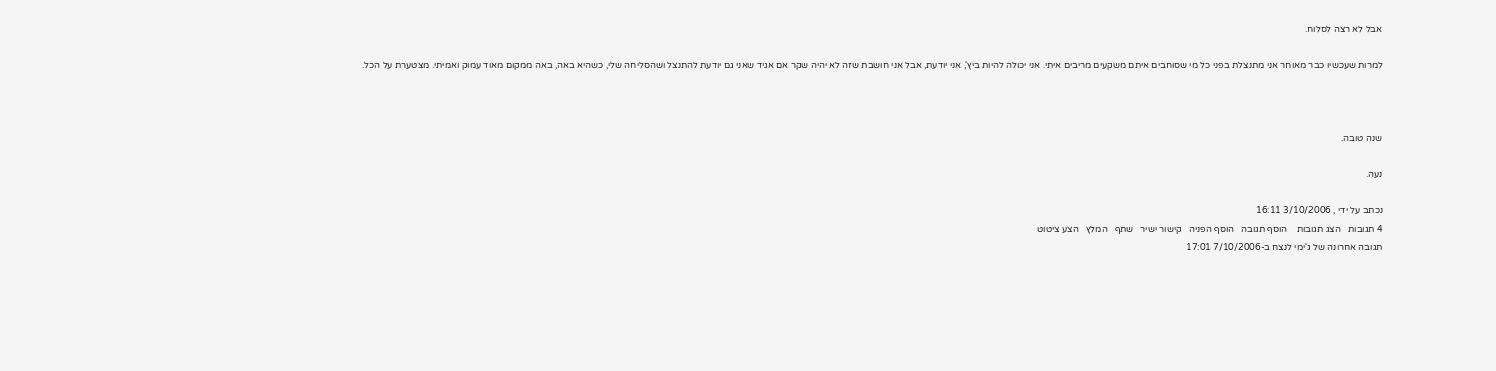אבל לא רצה לסלוח.

למרות שעכשיו כבר מאוחר אני מתנצלת בפני כל מי שסוחבים איתם משקעים מריבים איתי. אני יכולה להיות ביץ', אני יודעת, אבל אני חושבת שזה לא יהיה שקר אם אגיד שאני גם יודעת להתנצל ושהסליחה שלי, כשהיא באה, באה ממקום מאוד עמוק ואמיתי. מצטערת על הכל.



שנה טובה.

נעה.

נכתב על ידי , 3/10/2006 16:11
4 תגובות   הצג תגובות    הוסף תגובה   הוסף הפניה   קישור ישיר   שתף   המלץ   הצע ציטוט
תגובה אחרונה של ג'ימי לנצח ב-7/10/2006 17:01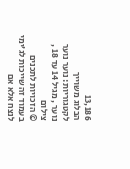13,186
הבלוג משוייך לקטגוריות: נוער נוער נוער , מגיל 14 עד 18 , צילום
© הזכויות לתכנים בעמוד זה שייכות לג'ימי לנצח אלא אם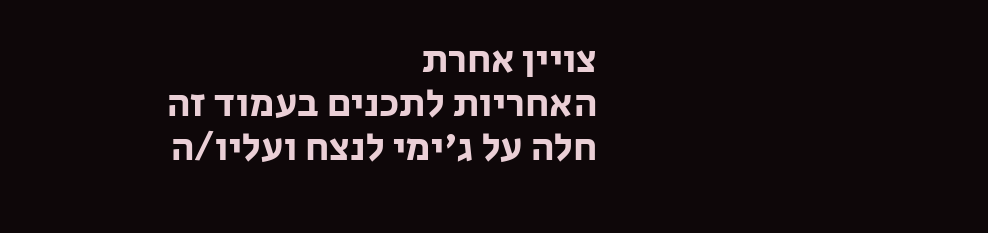צויין אחרת
האחריות לתכנים בעמוד זה חלה על ג'ימי לנצח ועליו/ה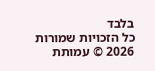בלבד
כל הזכויות שמורות 2026 © עמותת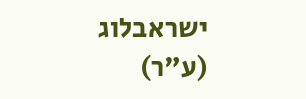ישראבלוג (ע"ר)